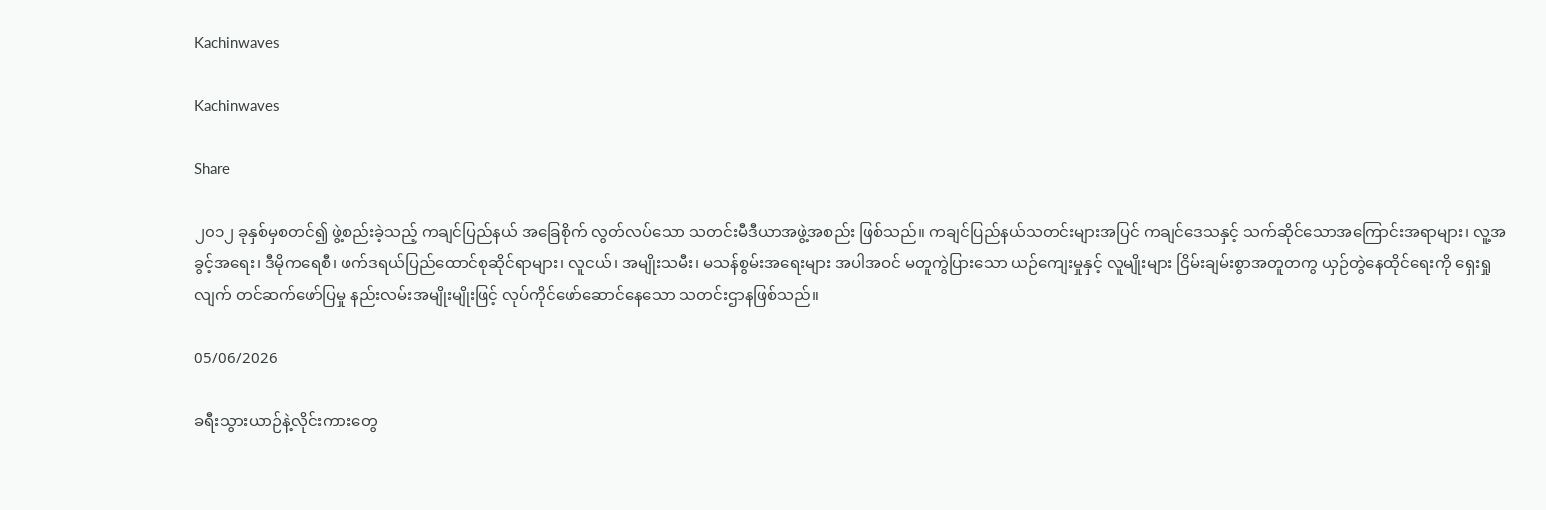Kachinwaves

Kachinwaves

Share

၂၀၁၂ ခုနှစ်မှစတင်၍ ဖွဲ့စည်းခဲ့သည့် ကချင်ပြည်နယ် အခြေစိုက် လွတ်လပ်သော သတင်းမီဒီယာအဖွဲ့အစည်း ဖြစ်သည်။ ကချင်ပြည်နယ်သတင်းများအပြင် ကချင်ဒေသနှင့် သက်ဆိုင်သောအကြောင်းအရာများ၊ လူ့အခွင့်အရေး၊ ဒီမိုကရေစီ၊ ဖက်ဒရယ်ပြည်ထောင်စုဆိုင်ရာများ၊ လူငယ်၊ အမျိုးသမီး၊ မသန်စွမ်းအရေးများ အပါအဝင် မတူကွဲပြားသော ယဉ်ကျေးမှုနှင့် လူမျိုးများ ငြိမ်းချမ်းစွာအတူတကွ ယှဉ်တွဲနေထိုင်ရေးကို ရှေးရှုလျက် တင်ဆက်ဖော်ပြမှု နည်းလမ်းအမျိုးမျိုးဖြင့် လုပ်ကိုင်ဖော်ဆောင်နေသော သတင်းဌာနဖြစ်သည်။

05/06/2026

ခရီးသွားယာဉ်နဲ့လိုင်းကားတွေ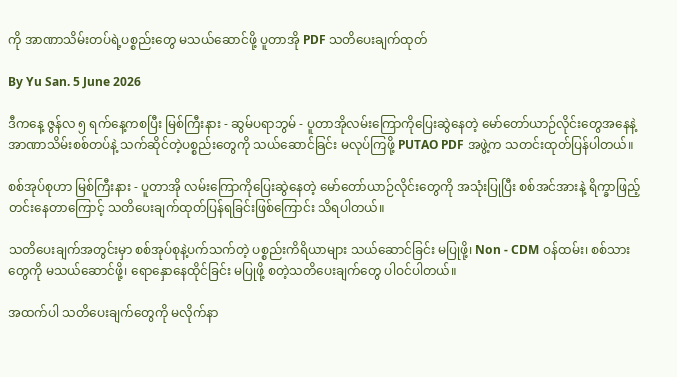ကို အာဏာသိမ်းတပ်ရဲ့ပစ္စည်းတွေ မသယ်ဆောင်ဖို့ ပူတာအို PDF သတိပေးချက်ထုတ်

By Yu San. 5 June 2026

ဒီကနေ့ ဇွန်လ ၅ ရက်နေ့ကစပြီး မြစ်ကြီးနား - ဆွမ်ပရာဘွမ် - ပူတာအိုလမ်းကြောကိုပြေးဆွဲနေတဲ့ မော်တော်ယာဉ်လိုင်းတွေအနေနဲ့ အာဏာသိမ်းစစ်တပ်နဲ့ သက်ဆိုင်တဲ့ပစ္စည်းတွေကို သယ်ဆောင်ခြင်း မလုပ်ကြဖို့ PUTAO PDF အဖွဲ့က သတင်းထုတ်ပြန်ပါတယ်။

စစ်အုပ်စုဟာ မြစ်ကြီးနား - ပူတာအို လမ်းကြောကိုပြေးဆွဲနေတဲ့ မော်တော်ယာဉ်လိုင်းတွေကို အသုံးပြုပြီး စစ်အင်အားနဲ့ ရိက္ခာဖြည့်တင်းနေတာကြောင့် သတိပေးချက်ထုတ်ပြန်ရခြင်းဖြစ်ကြောင်း သိရပါတယ်။

သတိပေးချက်အတွင်းမှာ စစ်အုပ်စုနဲ့ပက်သက်တဲ့ ပစ္စည်းကိရိယာများ သယ်ဆောင်ခြင်း မပြုဖို့၊ Non - CDM ဝန်ထမ်း၊ စစ်သားတွေကို မသယ်ဆောင်ဖို့၊ ရောနှောနေထိုင်ခြင်း မပြုဖို့ စတဲ့သတိပေးချက်တွေ ပါဝင်ပါတယ်။

အထက်ပါ သတိပေးချက်တွေကို မလိုက်နာ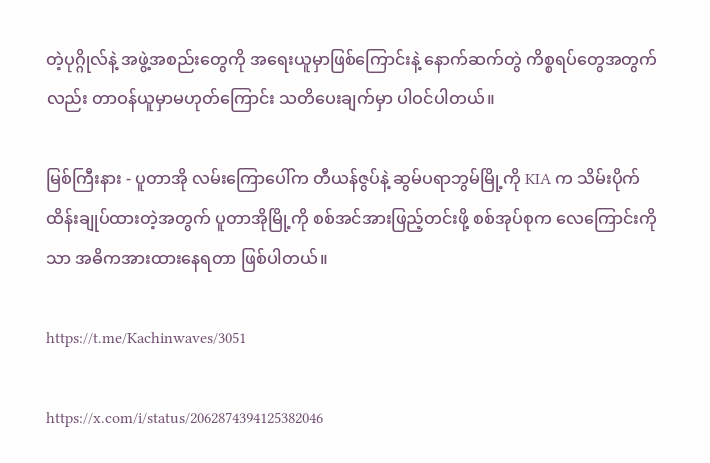တဲ့ပုဂ္ဂိုလ်နဲ့ အဖွဲ့အစည်းတွေကို အရေးယူမှာဖြစ်ကြောင်းနဲ့ နောက်ဆက်တွဲ ကိစ္စရပ်တွေအတွက်လည်း တာဝန်ယူမှာမဟုတ်ကြောင်း သတိပေးချက်မှာ ပါဝင်ပါတယ်။

မြစ်ကြီးနား - ပူတာအို လမ်းကြောပေါ်က တီယန်ဇွပ်နဲ့ ဆွမ်ပရာဘွမ်မြို့ကို KIA က သိမ်းပိုက်ထိန်းချုပ်ထားတဲ့အတွက် ပူတာအိုမြို့ကို စစ်အင်အားဖြည့်တင်းဖို့ စစ်အုပ်စုက လေကြောင်းကိုသာ အဓိကအားထားနေရတာ ဖြစ်ပါတယ်။

https://t.me/Kachinwaves/3051

https://x.com/i/status/2062874394125382046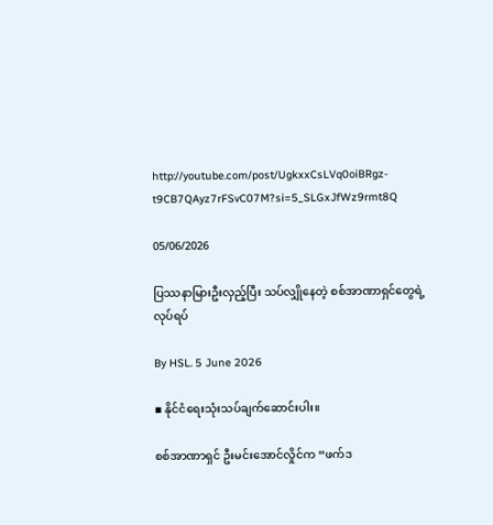http://youtube.com/post/UgkxxCsLVq0oiBRgz-t9CB7QAyz7rFSvC07M?si=5_SLGxJfWz9rmt8Q

05/06/2026

ပြဿနာမြားဦးလှည့်ပြီး သပ်လျှိုနေတဲ့ စစ်အာဏာရှင်တွေရဲ့ လုပ်ရပ်

By HSL. 5 June 2026

▪ နိုင်ငံရေးသုံးသပ်ချက်ဆောင်းပါး။

စစ်အာဏာရှင် ဦးမင်းအောင်လှိုင်က “ဖက်ဒ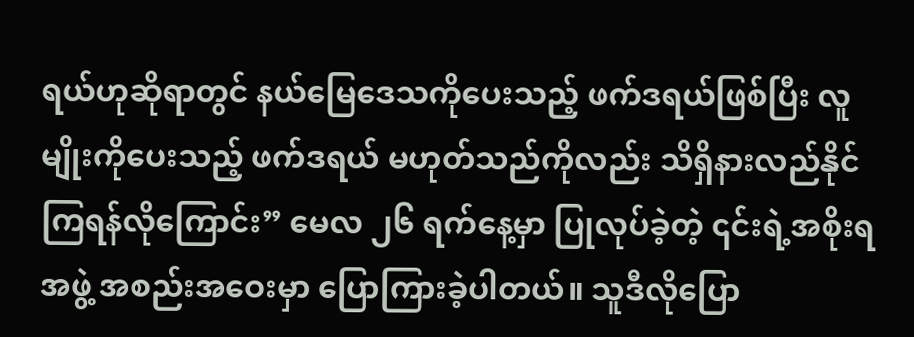ရယ်ဟုဆိုရာတွင် နယ်မြေဒေသကိုပေးသည့် ဖက်ဒရယ်ဖြစ်ပြီး လူမျိုးကိုပေးသည့် ဖက်ဒရယ် မဟုတ်သည်ကိုလည်း သိရှိနားလည်နိုင်ကြရန်လိုကြောင်း” မေလ ၂၆ ရက်နေ့မှာ ပြုလုပ်ခဲ့တဲ့ ၎င်းရဲ့အစိုးရအဖွဲ့ အစည်းအဝေးမှာ ပြောကြားခဲ့ပါတယ်။ သူဒီလိုပြော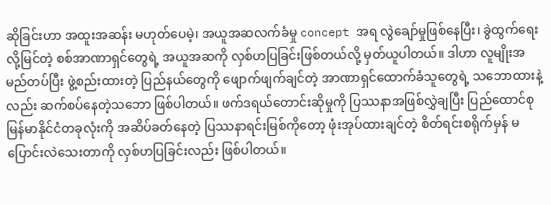ဆိုခြင်းဟာ အထူးအဆန်း မဟုတ်ပေမဲ့၊ အယူအဆလက်ခံမှု concept အရ လွဲချော်မှုဖြစ်နေပြီး၊ ခွဲထွက်ရေးလို့မြင်တဲ့ စစ်အာဏာရှင်တွေရဲ့ အယူအဆကို လှစ်ဟပြခြင်းဖြစ်တယ်လို့ မှတ်ယူပါတယ်။ ဒါဟာ လူမျိုးအမည်တပ်ပြီး ဖွဲ့စည်းထားတဲ့ ပြည်နယ်တွေကို ဖျောက်ဖျက်ချင်တဲ့ အာဏာရှင်ထောက်ခံသူတွေရဲ့ သဘောထားနဲ့လည်း ဆက်စပ်နေတဲ့သဘော ဖြစ်ပါတယ်။ ဖက်ဒရယ်တောင်းဆိုမှုကို ပြဿနာအဖြစ်လွှဲချပြီး ပြည်ထောင်စုမြန်မာနိုင်ငံတခုလုံးကို အဆိပ်ခတ်နေတဲ့ ပြဿနာရင်းမြစ်ကိုတော့ ဖုံးအုပ်ထားချင်တဲ့ စိတ်ရင်းစရိုက်မှန် မပြောင်းလဲသေးတာကို လှစ်ဟပြခြင်းလည်း ဖြစ်ပါတယ်။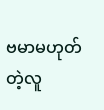ဗမာမဟုတ်တဲ့လူ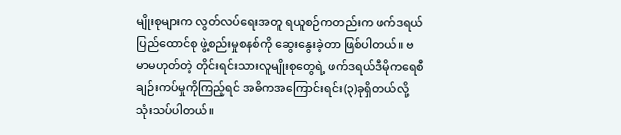မျိုးစုများက လွတ်လပ်ရေးအတူ ရယူစဉ်ကတည်းက ဖက်ဒရယ်ပြည်ထောင်စု ဖွဲ့စည်းမှုစနစ်ကို ဆွေးနွေးခဲ့တာ ဖြစ်ပါတယ်။ ဗမာမဟုတ်တဲ့ တိုင်းရင်းသားလူမျိုးစုတွေရဲ့ ဖက်ဒရယ်ဒီမိုကရေစီချဉ်းကပ်မှုကိုကြည့်ရင် အဓိကအကြောင်းရင်း(၃)ခုရှိတယ်လို့ သုံးသပ်ပါတယ်။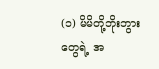(၁) မိမိတို့ဘိုးဘွားတွေရဲ့ အ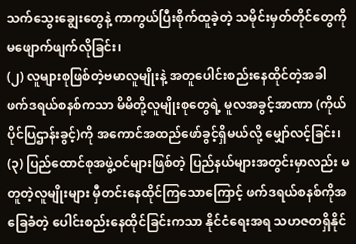သက်သွေးချွေးတွေနဲ့ ကာကွယ်ပြီးစိုက်ထူခဲ့တဲ့ သမိုင်းမှတ်တိုင်တွေကို မဖျောက်ဖျက်လိုခြင်း၊
(၂) လူများစုဖြစ်တဲ့ဗမာလူမျိုးနဲ့ အတူပေါင်းစည်းနေထိုင်တဲ့အခါ ဖက်ဒရယ်စနစ်ကသာ မိမိတို့လူမျိုးစုတွေရဲ့ မူလအခွင့်အာဏာ (ကိုယ်ပိုင်ပြဌာန်းခွင့်)ကို အကောင်အထည်ဖော်ခွင့်ရှိမယ်လို့ မျှော်လင့်ခြင်း၊
(၃) ပြည်ထောင်စုအဖွဲ့ဝင်များဖြစ်တဲ့ ပြည်နယ်များအတွင်းမှာလည်း မတူတဲ့လူမျိုးများ မှီတင်းနေထိုင်ကြသောကြောင့် ဖက်ဒရယ်စနစ်ကိုအခြေခံတဲ့ ပေါင်းစည်းနေထိုင်ခြင်းကသာ နိုင်ငံရေးအရ သဟဇတရှိနိုင်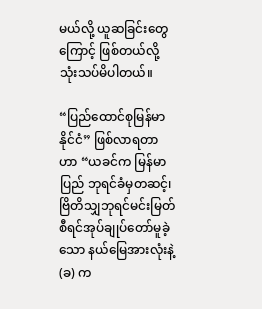မယ်လို့ ယူဆခြင်းတွေကြောင့် ဖြစ်တယ်လို့ သုံးသပ်မိပါတယ်။

“ပြည်ထောင်စုမြန်မာနိုင်ငံ” ဖြစ်လာရတာဟာ “ယခင်က မြန်မာပြည် ဘုရင်ခံမှတဆင့်၊ ဗြိတိသျှဘုရင်မင်းမြတ် စီရင်အုပ်ချုပ်တော်မူခဲ့သော နယ်မြေအားလုံးနဲ့ (ခ) က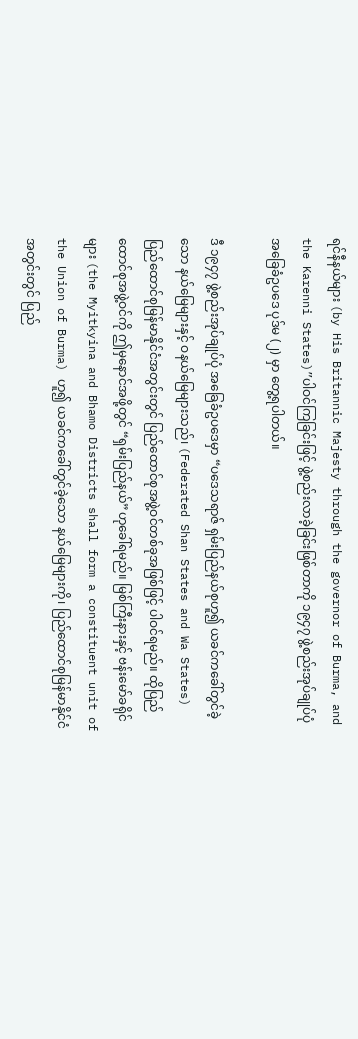ရင်နီနယ်များ (by His Britannic Majesty through the governor of Burma, and the Karenni States)”ပါဝင်ကြခြင်းဖြင့် ဖွဲ့စည်းလာခဲ့ခြင်းဖြစ်တာကို ၁၉၄၇ ဖွဲ့စည်းအုပ်ချုပ်ပုံ အခြေခံဥပဒေ ပုဒ်မ (၂) မှာ တွေ့ရပါတယ်။

ဒီ ၁၉၄၇ ဖွဲ့စည်းအုပ်ချုပ်ပုံ အခြေခံဥပဒေမှာ “ပဒေသရာဇ် ရှမ်းပြည်နယ်စုဟူ၍ ယခင်ကခေါ်တွင်ခဲ့သော နယ်မြေများနှင့် ဝနယ်မြေများသည်၊ (Federated Shan States and Wa States) ပြည်ထောင်စုမြန်မာနိုင်ငံအတွင်းတွင် ပြည်ထောင်စုအဖွဲ့ဝင်တစ်ခုအဖြစ်ဖြင့် ပါဝင်ရမည်။ ထိုပြည်ထောင်စုအဖွဲ့ဝင်ကို ဤမှနောင်အဖို့တွင် “ရှမ်းပြည်နယ်”ဟုခေါ်ရမည်။ မြစ်ကြီးနားနှင့် ဗန်းမော်ခရိုင်များ (the Myitkyina and Bhamo Districts shall form a constituent unit of the Union of Burma) ဟူ၍ ယခင်ကခေါ်တွင်ခဲ့သော နယ်မြေများကို၊ ပြည်ထောင်စုမြန်မာနိုင်ငံအတွင်းတွင် ပြည်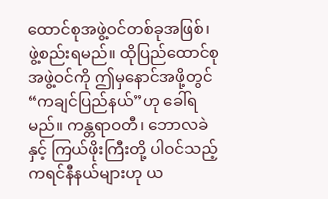ထောင်စုအဖွဲ့ဝင်တစ်ခုအဖြစ်၊ ဖွဲ့စည်းရမည်။ ထိုပြည်ထောင်စုအဖွဲ့ဝင်ကို ဤမှနောင်အဖို့တွင် “ကချင်ပြည်နယ်”ဟု ခေါ်ရမည်။ ကန္တရာဝတီ၊ ဘောလခဲနှင့် ကြယ်ဖိုးကြီးတို့ ပါဝင်သည့် ကရင်နီနယ်များဟု ယ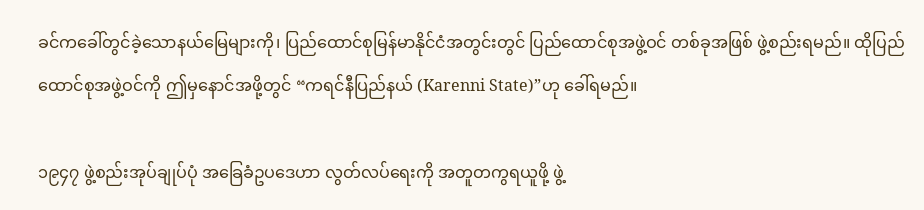ခင်ကခေါ်တွင်ခဲ့သောနယ်မြေများကို၊ ပြည်ထောင်စုမြန်မာနိုင်ငံအတွင်းတွင် ပြည်ထောင်စုအဖွဲ့ဝင် တစ်ခုအဖြစ် ဖွဲ့စည်းရမည်။ ထိုပြည်ထောင်စုအဖွဲ့ဝင်ကို ဤမှနောင်အဖို့တွင် “ကရင်နီပြည်နယ် (Karenni State)”ဟု ခေါ်ရမည်။

၁၉၄၇ ဖွဲ့စည်းအုပ်ချုပ်ပုံ အခြေခံဥပဒေဟာ လွတ်လပ်ရေးကို အတူတကွရယူဖို့ ဖွဲ့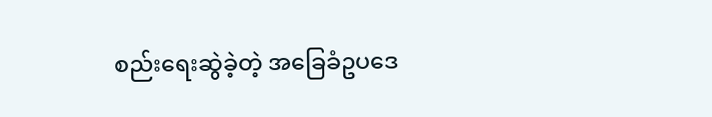စည်းရေးဆွဲခဲ့တဲ့ အခြေခံဥပဒေ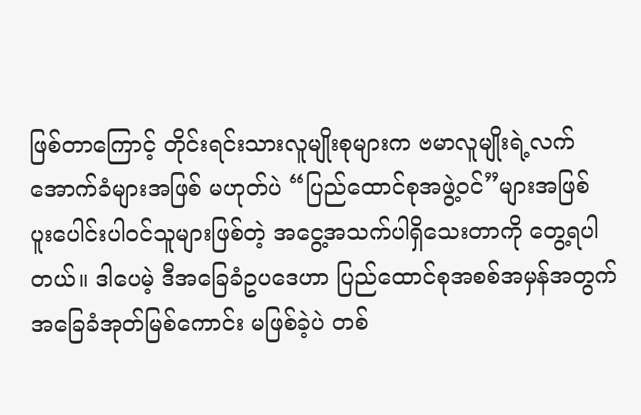ဖြစ်တာကြောင့် တိုင်းရင်းသားလူမျိုးစုများက ဗမာလူမျိုးရဲ့လက်အောက်ခံများအဖြစ် မဟုတ်ပဲ “ပြည်ထောင်စုအဖွဲ့ဝင်”များအဖြစ် ပူးပေါင်းပါဝင်သူများဖြစ်တဲ့ အငွေ့အသက်ပါရှိသေးတာကို တွေ့ရပါတယ်။ ဒါပေမဲ့ ဒီအခြေခံဥပဒေဟာ ပြည်ထောင်စုအစစ်အမှန်အတွက် အခြေခံအုတ်မြစ်ကောင်း မဖြစ်ခဲ့ပဲ တစ်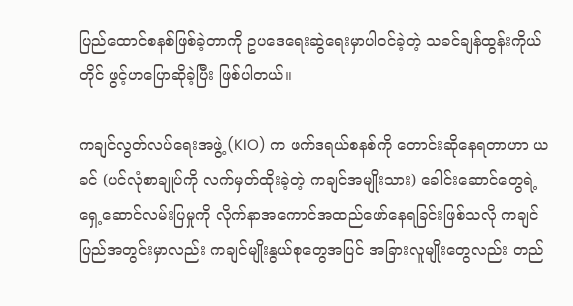ပြည်ထောင်စနစ်ဖြစ်ခဲ့တာကို ဥပဒေရေးဆွဲရေးမှာပါဝင်ခဲ့တဲ့ သခင်ချန်ထွန်းကိုယ်တိုင် ဖွင့်ဟပြောဆိုခဲ့ပြီး ဖြစ်ပါတယ်။

ကချင်လွတ်လပ်ရေးအဖွဲ့ (KIO) က ဖက်ဒရယ်စနစ်ကို တောင်းဆိုနေရတာဟာ ယခင် (ပင်လုံစာချုပ်ကို လက်မှတ်ထိုးခဲ့တဲ့ ကချင်အမျိုးသား) ခေါင်းဆောင်တွေရဲ့ ရှေ့ဆောင်လမ်းပြမှုကို လိုက်နာအကောင်အထည်ဖော်နေရခြင်းဖြစ်သလို ကချင်ပြည်အတွင်းမှာလည်း ကချင်မျိုးနွယ်စုတွေအပြင် အခြားလူမျိုးတွေလည်း တည်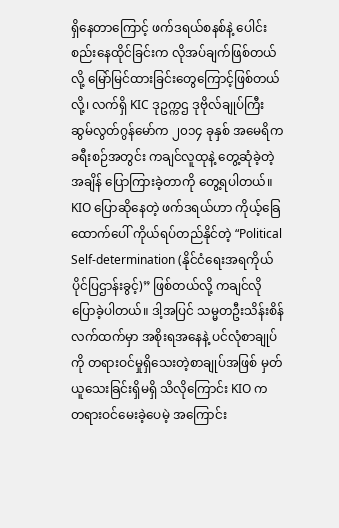ရှိနေတာကြောင့် ဖက်ဒရယ်စနစ်နဲ့ ပေါင်းစည်းနေထိုင်ခြင်းက လိုအပ်ချက်ဖြစ်တယ်လို့ မြော်မြင်ထားခြင်းတွေကြောင့်ဖြစ်တယ်လို့၊ လက်ရှိ KIC ဒုဥက္ကဌ ဒုဗိုလ်ချုပ်ကြီး ဆွမ်လွတ်ဂွန်မော်က ၂၀၁၄ ခုနှစ် အမေရိကခရီးစဉ်အတွင်း ကချင်လူထုနဲ့ တွေ့ဆုံခဲ့တဲ့အချိန် ပြောကြားခဲ့တာကို တွေ့ရပါတယ်။ KIO ပြောဆိုနေတဲ့ ဖက်ဒရယ်ဟာ ကိုယ့်ခြေထောက်ပေါ် ကိုယ်ရပ်တည်နိုင်တဲ့ “Political Self-determination (နိုင်ငံရေးအရကိုယ်ပိုင်ပြဌာန်းခွင့်)” ဖြစ်တယ်လို့ ကချင်လိုပြောခဲ့ပါတယ်။ ဒါ့အပြင် သမ္မတဦးသိန်းစိန် လက်ထက်မှာ အစိုးရအနေနဲ့ ပင်လုံစာချုပ်ကို တရားဝင်မှုရှိသေးတဲ့စာချုပ်အဖြစ် မှတ်ယူသေးခြင်းရှိမရှိ သိလိုကြောင်း KIO က တရားဝင်မေးခဲ့ပေမဲ့ အကြောင်း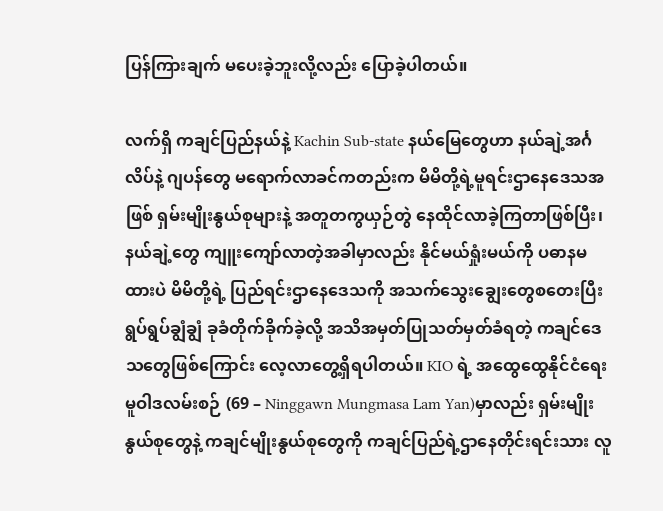ပြန်ကြားချက် မပေးခဲ့ဘူးလို့လည်း ပြောခဲ့ပါတယ်။

လက်ရှိ ကချင်ပြည်နယ်နဲ့ Kachin Sub-state နယ်မြေတွေဟာ နယ်ချဲ့အင်္ဂလိပ်နဲ့ ဂျပန်တွေ မရောက်လာခင်ကတည်းက မိမိတို့ရဲ့မူရင်းဌာနေဒေသအဖြစ် ရှမ်းမျိုးနွယ်စုများနဲ့ အတူတကွယှဉ်တွဲ နေထိုင်လာခဲ့ကြတာဖြစ်ပြီး၊ နယ်ချဲ့တွေ ကျူးကျော်လာတဲ့အခါမှာလည်း နိုင်မယ်ရှုံးမယ်ကို ပဓာနမထားပဲ မိမိတို့ရဲ့ ပြည်ရင်းဌာနေဒေသကို အသက်သွေးချွေးတွေစတေးပြီး ရွပ်ရွပ်ချွံချွံ ခုခံတိုက်ခိုက်ခဲ့လို့ အသိအမှတ်ပြုသတ်မှတ်ခံရတဲ့ ကချင်ဒေသတွေဖြစ်ကြောင်း လေ့လာတွေ့ရှိရပါတယ်။ KIO ရဲ့ အထွေထွေနိုင်ငံရေးမူဝါဒလမ်းစဉ် (69 – Ninggawn Mungmasa Lam Yan)မှာလည်း ရှမ်းမျိုးနွယ်စုတွေနဲ့ ကချင်မျိုးနွယ်စုတွေကို ကချင်ပြည်ရဲ့ဌာနေတိုင်းရင်းသား လူ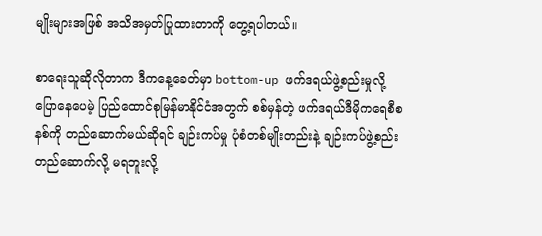မျိုးများအဖြစ် အသိအမှတ်ပြုထားတာကို တွေ့ရပါတယ်။

စာရေးသူဆိုလိုတာက ဒီကနေ့ခေတ်မှာ bottom-up ဖက်ဒရယ်ဖွဲ့စည်းမှုလို့ပြောနေပေမဲ့ ပြည်ထောင်စုမြန်မာနိုင်ငံအတွက် စစ်မှန်တဲ့ ဖက်ဒရယ်ဒီမိုကရေစီစနစ်ကို တည်ဆောက်မယ်ဆိုရင် ချဉ်းကပ်မှု ပုံစံတစ်မျိုးတည်းနဲ့ ချဉ်းကပ်ဖွဲ့စည်းတည်ဆောက်လို့ မရဘူးလို့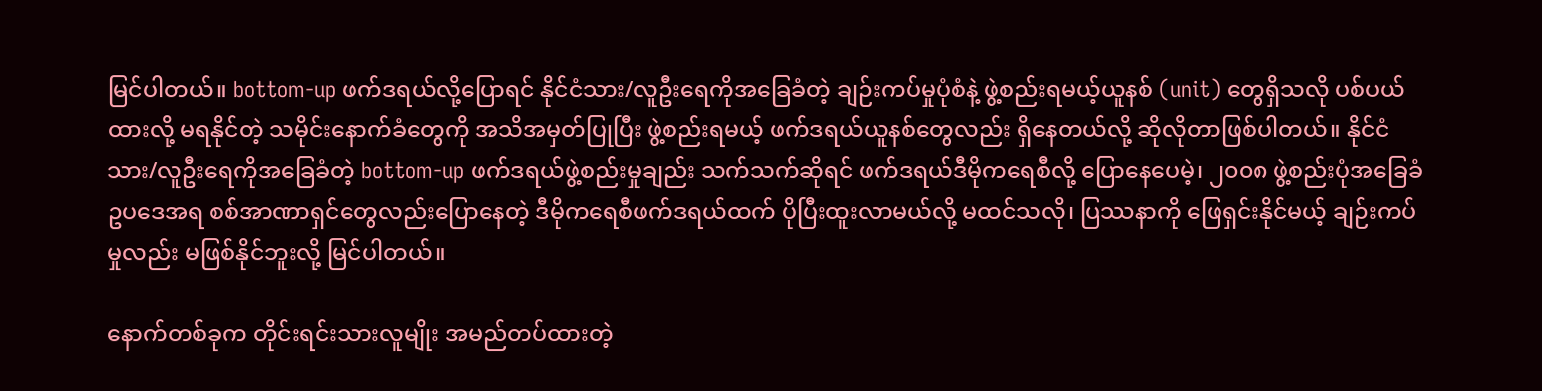မြင်ပါတယ်။ bottom-up ဖက်ဒရယ်လို့ပြောရင် နိုင်ငံသား/လူဦးရေကိုအခြေခံတဲ့ ချဉ်းကပ်မှုပုံစံနဲ့ ဖွဲ့စည်းရမယ့်ယူနစ် (unit) တွေရှိသလို ပစ်ပယ်ထားလို့ မရနိုင်တဲ့ သမိုင်းနောက်ခံတွေကို အသိအမှတ်ပြုပြီး ဖွဲ့စည်းရမယ့် ဖက်ဒရယ်ယူနစ်တွေလည်း ရှိနေတယ်လို့ ဆိုလိုတာဖြစ်ပါတယ်။ နိုင်ငံသား/လူဦးရေကိုအခြေခံတဲ့ bottom-up ဖက်ဒရယ်ဖွဲ့စည်းမှုချည်း သက်သက်ဆိုရင် ဖက်ဒရယ်ဒီမိုကရေစီလို့ ပြောနေပေမဲ့၊ ၂၀၀၈ ဖွဲ့စည်းပုံအခြေခံဥပဒေအရ စစ်အာဏာရှင်တွေလည်းပြောနေတဲ့ ဒီမိုကရေစီဖက်ဒရယ်ထက် ပိုပြီးထူးလာမယ်လို့ မထင်သလို၊ ပြဿနာကို ဖြေရှင်းနိုင်မယ့် ချဉ်းကပ်မှုလည်း မဖြစ်နိုင်ဘူးလို့ မြင်ပါတယ်။

နောက်တစ်ခုက တိုင်းရင်းသားလူမျိုး အမည်တပ်ထားတဲ့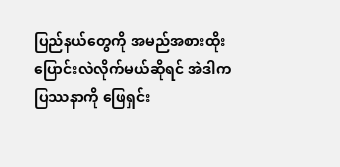ပြည်နယ်တွေကို အမည်အစားထိုး ပြောင်းလဲလိုက်မယ်ဆိုရင် အဲဒါက ပြဿနာကို ဖြေရှင်း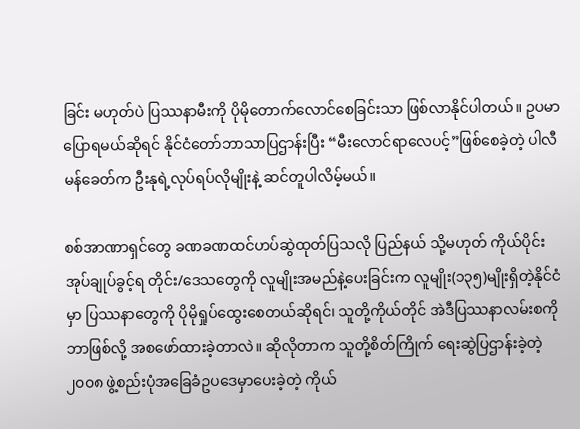ခြင်း မဟုတ်ပဲ ပြဿနာမီးကို ပိုမိုတောက်လောင်စေခြင်းသာ ဖြစ်လာနိုင်ပါတယ်။ ဥပမာ ပြောရမယ်ဆိုရင် နိုင်ငံတော်ဘာသာပြဌာန်းပြီး “မီးလောင်ရာလေပင့်”ဖြစ်စေခဲ့တဲ့ ပါလီမန်ခေတ်က ဦးနုရဲ့လုပ်ရပ်လိုမျိုးနဲ့ ဆင်တူပါလိမ့်မယ်။

စစ်အာဏာရှင်တွေ ခဏခဏထင်ဟပ်ဆွဲထုတ်ပြသလို ပြည်နယ် သို့မဟုတ် ကိုယ်ပိုင်းအုပ်ချုပ်ခွင့်ရ တိုင်း/ဒေသတွေကို လူမျိုးအမည်နဲ့ပေးခြင်းက လူမျိုး(၁၃၅)မျိုးရှိတဲ့နိုင်ငံမှာ ပြဿနာတွေကို ပိုမိုရှုပ်ထွေးစေတယ်ဆိုရင်၊ သူတို့ကိုယ်တိုင် အဲဒီပြဿနာလမ်းစကို ဘာဖြစ်လို့ အစဖော်ထားခဲ့တာလဲ။ ဆိုလိုတာက သူတို့စိတ်ကြိုက် ရေးဆွဲပြဌာန်းခဲ့တဲ့ ၂၀၀၈ ဖွဲ့စည်းပုံအခြေခံဥပဒေမှာပေးခဲ့တဲ့ ကိုယ်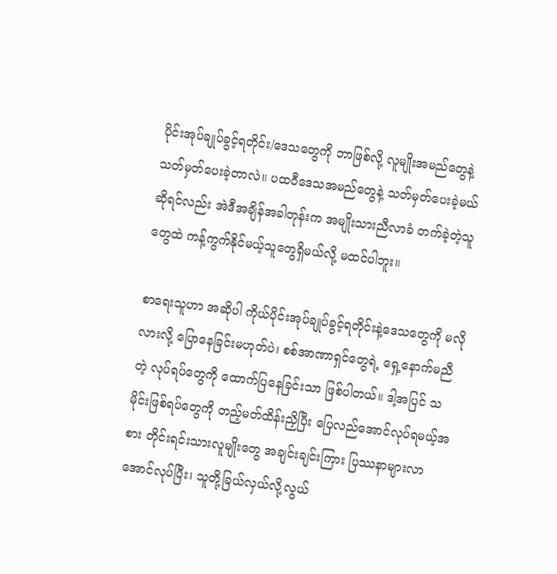ပိုင်းအုပ်ချုပ်ခွင့်ရတိုင်း/ဒေသတွေကို ဘာဖြစ်လို့ လူမျိုးအမည်တွေနဲ့ သတ်မှတ်ပေးခဲ့တာလဲ။ ပထဝီဒေသအမည်တွေနဲ့ သတ်မှတ်ပေးခဲ့မယ်ဆိုရင်လည်း အဲဒီအချိန်အခါတုန်းက အမျိုးသားညီလာခံ တက်ခဲ့တဲ့သူတွေထဲ ကန့်ကွက်နိုင်မယ့်သူတွေရှိမယ်လို့ မထင်ပါဘူး။

စာရေးသူဟာ အဆိုပါ ကိုယ်ပိုင်းအုပ်ချုပ်ခွင့်ရတိုင်းနဲ့ဒေသတွေကို မလိုလားလို့ ပြောနေခြင်းမဟုတ်ပဲ၊ စစ်အာဏာရှင်တွေရဲ့ ရှေ့နောက်မညီတဲ့ လုပ်ရပ်တွေကို ထောက်ပြနေခြင်းသာ ဖြစ်ပါတယ်။ ဒါ့အပြင် သမိုင်းဖြစ်ရပ်တွေကို တည့်မတ်ထိန်းညှိပြီး ပြေလည်အောင်လုပ်ရမယ့်အစား တိုင်းရင်းသားလူမျိုးတွေ အချင်းချင်းကြား ပြဿနာများလာအောင်လုပ်ပြီး၊ သူတို့ခြယ်လှယ်လို့လွယ်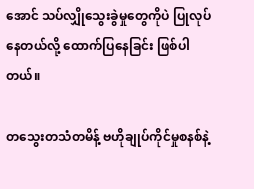အောင် သပ်လျှိုသွေးခွဲမှုတွေကိုပဲ ပြုလုပ်နေတယ်လို့ ထောက်ပြနေခြင်း ဖြစ်ပါတယ်။

တသွေးတသံတမိန့် ဗဟိုချုပ်ကိုင်မှုစနစ်နဲ့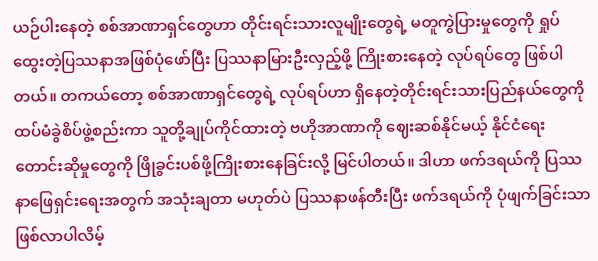ယဉ်ပါးနေတဲ့ စစ်အာဏာရှင်တွေဟာ တိုင်းရင်းသားလူမျိုးတွေရဲ့ မတူကွဲပြားမှုတွေကို ရှုပ်ထွေးတဲ့ပြဿနာအဖြစ်ပုံဖော်ပြီး ပြဿနာမြားဦးလှည့်ဖို့ ကြိုးစားနေတဲ့ လုပ်ရပ်တွေ ဖြစ်ပါတယ်။ တကယ်တော့ စစ်အာဏာရှင်တွေရဲ့ လုပ်ရပ်ဟာ ရှိနေတဲ့တိုင်းရင်းသားပြည်နယ်တွေကို ထပ်မံခွဲစိပ်ဖွဲ့စည်းကာ သူတို့ချုပ်ကိုင်ထားတဲ့ ဗဟိုအာဏာကို ဈေးဆစ်နိုင်မယ့် နိုင်ငံရေးတောင်းဆိုမှုတွေကို ဖြိုခွင်းပစ်ဖို့ကြိုးစားနေခြင်းလို့ မြင်ပါတယ်။ ဒါဟာ ဖက်ဒရယ်ကို ပြဿနာဖြေရှင်းရေးအတွက် အသုံးချတာ မဟုတ်ပဲ ပြဿနာဖန်တီးပြီး ဖက်ဒရယ်ကို ပုံဖျက်ခြင်းသာ ဖြစ်လာပါလိမ့်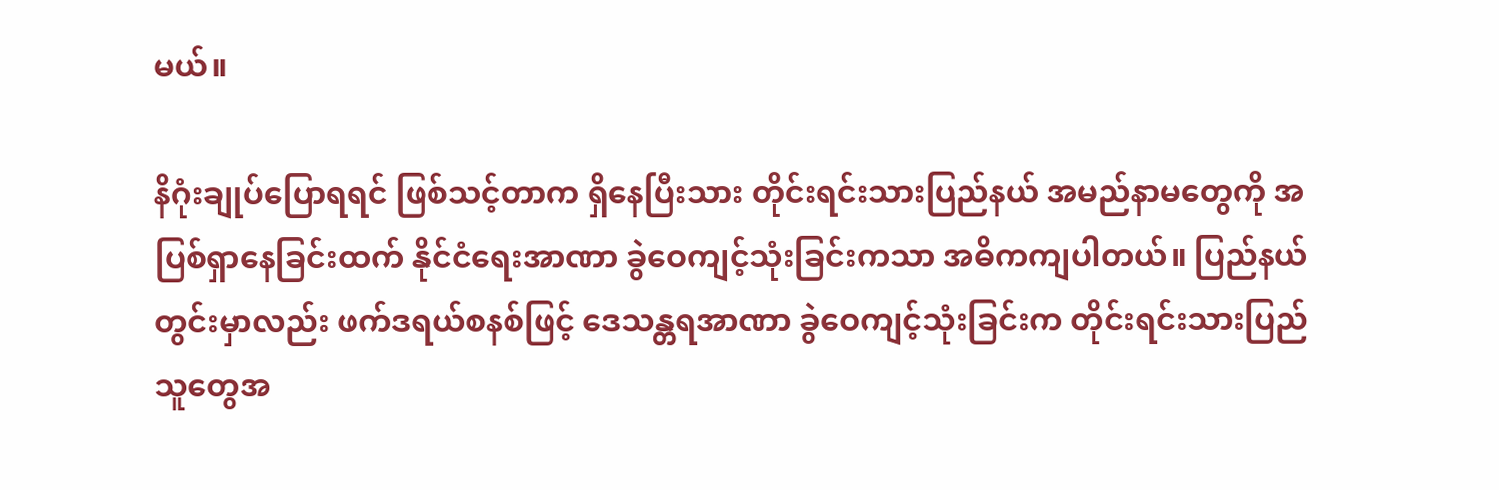မယ်။

နိဂုံးချုပ်ပြောရရင် ဖြစ်သင့်တာက ရှိနေပြီးသား တိုင်းရင်းသားပြည်နယ် အမည်နာမတွေကို အပြစ်ရှာနေခြင်းထက် နိုင်ငံရေးအာဏာ ခွဲဝေကျင့်သုံးခြင်းကသာ အဓိကကျပါတယ်။ ပြည်နယ်တွင်းမှာလည်း ဖက်ဒရယ်စနစ်ဖြင့် ဒေသန္တရအာဏာ ခွဲဝေကျင့်သုံးခြင်းက တိုင်းရင်းသားပြည်သူတွေအ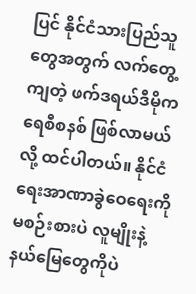ပြင် နိုင်ငံသားပြည်သူတွေအတွက် လက်တွေ့ကျတဲ့ ဖက်ဒရယ်ဒီမိုကရေစီစနစ် ဖြစ်လာမယ်လို့ ထင်ပါတယ်။ နိုင်ငံရေးအာဏာခွဲဝေရေးကို မစဉ်းစားပဲ လူမျိုးနဲ့နယ်မြေတွေကိုပဲ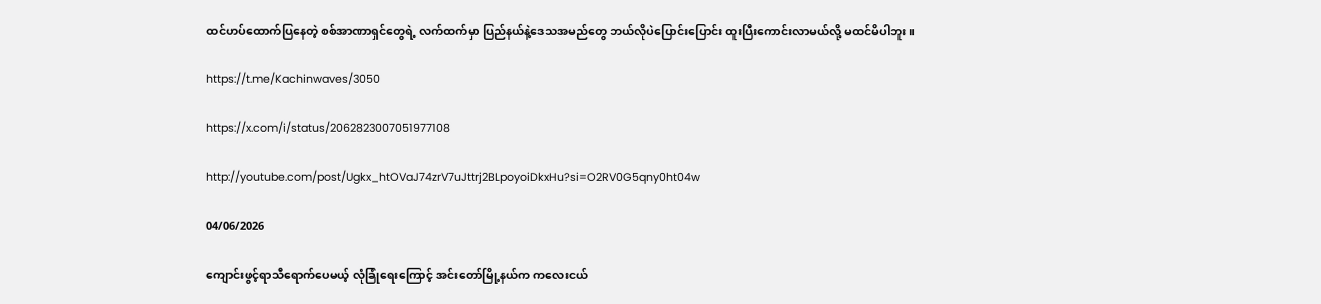ထင်ဟပ်ထောက်ပြနေတဲ့ စစ်အာဏာရှင်တွေရဲ့ လက်ထက်မှာ ပြည်နယ်နဲ့ဒေသအမည်တွေ ဘယ်လိုပဲပြောင်းပြောင်း ထူးပြီးကောင်းလာမယ်လို့ မထင်မိပါဘူး။

https://t.me/Kachinwaves/3050

https://x.com/i/status/2062823007051977108

http://youtube.com/post/Ugkx_htOVaJ74zrV7uJttrj2BLpoyoiDkxHu?si=O2RV0G5qny0ht04w

04/06/2026

ကျောင်းဖွင့်ရာသီရောက်ပေမယ့် လုံခြုံရေးကြောင့် အင်းတော်မြို့နယ်က ကလေးငယ်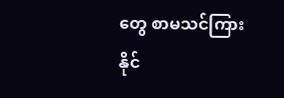တွေ စာမသင်ကြားနိုင်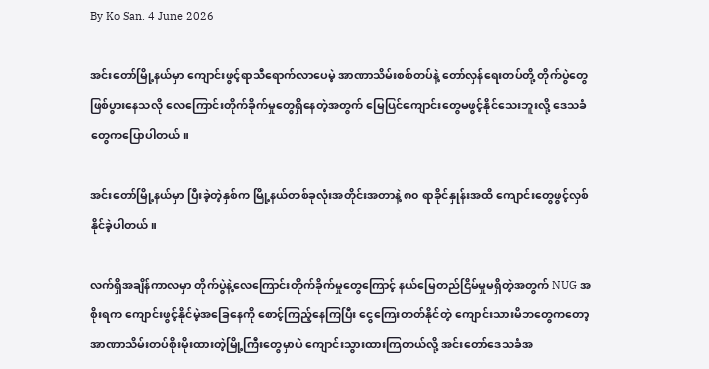By Ko San. 4 June 2026

အင်းတော်မြို့နယ်မှာ ကျောင်းဖွင့်ရာသီရောက်လာပေမဲ့ အာဏာသိမ်းစစ်တပ်နဲ့ တော်လှန်ရေးတပ်တို့ တိုက်ပွဲတွေဖြစ်ပွားနေသလို လေကြောင်းတိုက်ခိုက်မှုတွေရှိနေတဲ့အတွက် မြေပြင်ကျောင်းတွေမဖွင့်နိုင်သေးဘူးလို့ ဒေသခံတွေကပြောပါတယ်။

အင်းတော်မြို့နယ်မှာ ပြီးခဲ့တဲ့နှစ်က မြို့နယ်တစ်ခုလုံးအတိုင်းအတာနဲ့ ၈၀ ရာခိုင်နှုန်းအထိ ကျောင်းတွေဖွင့်လှစ်နိုင်ခဲ့ပါတယ်။

လက်ရှိအချိန်ကာလမှာ တိုက်ပွဲနဲ့လေကြောင်းတိုက်ခိုက်မှုတွေကြောင့် နယ်မြေတည်ငြိမ်မှုမရှိတဲ့အတွက် NUG အစိုးရက ကျောင်းဖွင့်နိုင်မဲ့အခြေနေကို စောင့်ကြည့်နေကြပြီး ငွေကြေးတတ်နိုင်တဲ့ ကျောင်းသားမိဘတွေကတော့ အာဏာသိမ်းတပ်စိုးမိုးထားတဲ့မြို့ကြီးတွေမှာပဲ ကျောင်းသွားထားကြတယ်လို့ အင်းတော်ဒေသခံအ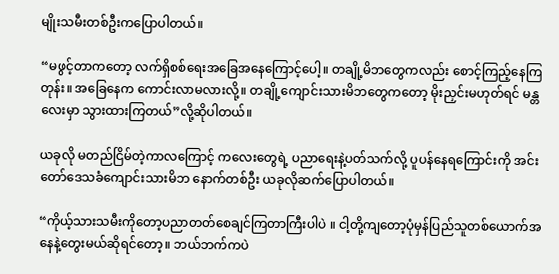မျိုးသမီးတစ်ဦးကပြောပါတယ်။

“မဖွင့်တာက‌တော့ လက်ရှိစစ်ရေးအခြေ‌အနေကြောင့်ပေါ့။ တချို့မိဘတွေကလည်း စောင့်ကြည့်နေကြတုန်း။ အခြေနေက ကောင်းလာမလားလို့။ တချို့ကျောင်းသားမိဘတွေကတော့ မိုးညှင်းမဟုတ်ရင် မန္တလေးမှာ သွားထားကြတယ်”လို့ဆိုပါတယ်။

ယခုလို မတည်ငြိမ်တဲ့ကာလကြောင့် ကလေးတွေရဲ့ ပညာရေးနဲ့ပတ်သက်လို့ ပူပန်နေရကြောင်းကို အင်းတော်ဒေသခံကျောင်းသားမိဘ နောက်တစ်ဦး ယခုလိုဆက်ပြောပါတယ်။

“ကိုယ့်သားသမီးကိုတော့ပညာတတ်စေချင်ကြတာကြီးပါပဲ ။ ငါ့တို့ကျတော့ပုံမှန်ပြည်သူတစ်ယောက်အနေနဲ့တွေးမယ်ဆိုရင်တော့။ ဘယ်ဘက်ကပဲ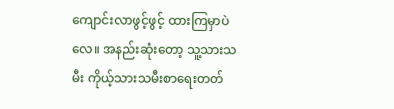ကျောင်းလာဖွင့်ဖွင့် ထားကြမှာပဲလေ။ အနည်းဆုံးတော့ သူ့သားသမီး ကိုယ့်သားသမီးစာရေးတတ်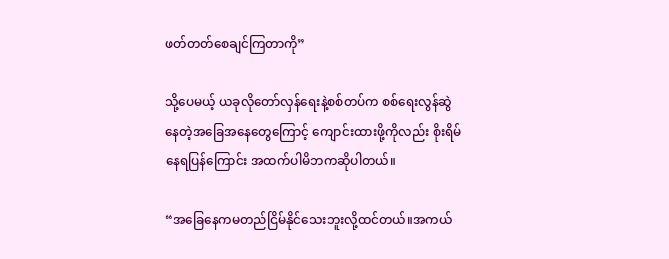ဖတ်တတ်စေချင်ကြတာကို”

သို့ပေမယ့် ယခုလိုတော်လှန်ရေးနဲ့စစ်တပ်က စစ်ရေးလွန်ဆွဲနေတဲ့အခြေအနေတွေကြောင့် ကျောင်းထားဖို့ကိုလည်း စိုးရိမ်နေရပြန်ကြောင်း အထက်ပါမိဘကဆိုပါတယ်။

“အခြေနေကမတည်ငြိမ်နိုင်သေးဘူးလို့ထင်တယ်။အကယ်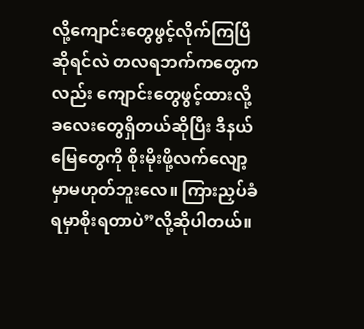လို့ကျောင်းတွေဖွင့်လိုက်ကြပြီဆိုရင်လဲ တလရဘက်ကတွေကလည်း ကျောင်းတွေဖွင့်ထားလို့ခလေးတွေရှိတယ်ဆိုပြီး ဒီနယ်မြေတွေကို စိုးမိုးဖို့လက်လျော့မှာမဟုတ်ဘူးလေ။ ကြားညှပ်ခံရမှာစိုးရတာပဲ”လို့ဆိုပါတယ်။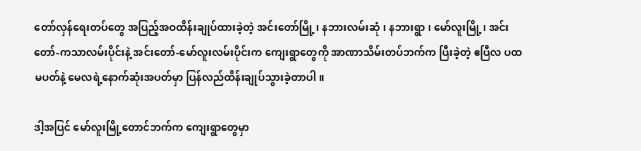တော်လှန်ရေးတပ်တွေ အပြည့်အဝထိန်းချုပ်ထားခဲ့တဲ့ အင်းတော်မြို့၊ နဘားလမ်းဆုံ၊ နဘားရွာ၊ မော်လူးမြို့၊ အင်းတော်-ကသာလမ်းပိုင်းနဲ့ အင်းတော်-မော်လူးလမ်းပိုင်းက ကျေးရွာတွေကို အာဏာသိမ်းတပ်ဘက်က ပြီးခဲ့တဲ့ ဧပြီလ ပထမပတ်နဲ့ မေလ‌ရဲ့နောက်ဆုံးအပတ်မှာ ပြန်လည်ထိန်းချုပ်သွားခဲ့တာပါ။

ဒါ့အပြင် မော်လူးမြို့တောင်ဘက်က ကျေးရွာတွေမှာ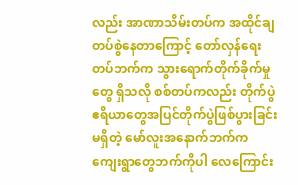လည်း အာဏာသိမ်းတပ်က အထိုင်ချတပ်စွဲနေတာကြောင့် တော်လှန်ရေးတပ်ဘက်က သွားရောက်တိုက်ခိုက်မှုတွေ ရှိသလို စစ်တပ်ကလည်း တိုက်ပွဲဧရိယာတွေအပြင်တိုက်ပွဲဖြစ်ပွားခြင်းမရှိတဲ့ မော်လူးအနောက်ဘက်က ကျေးရွာတွေဘက်ကိုပါ လေကြောင်း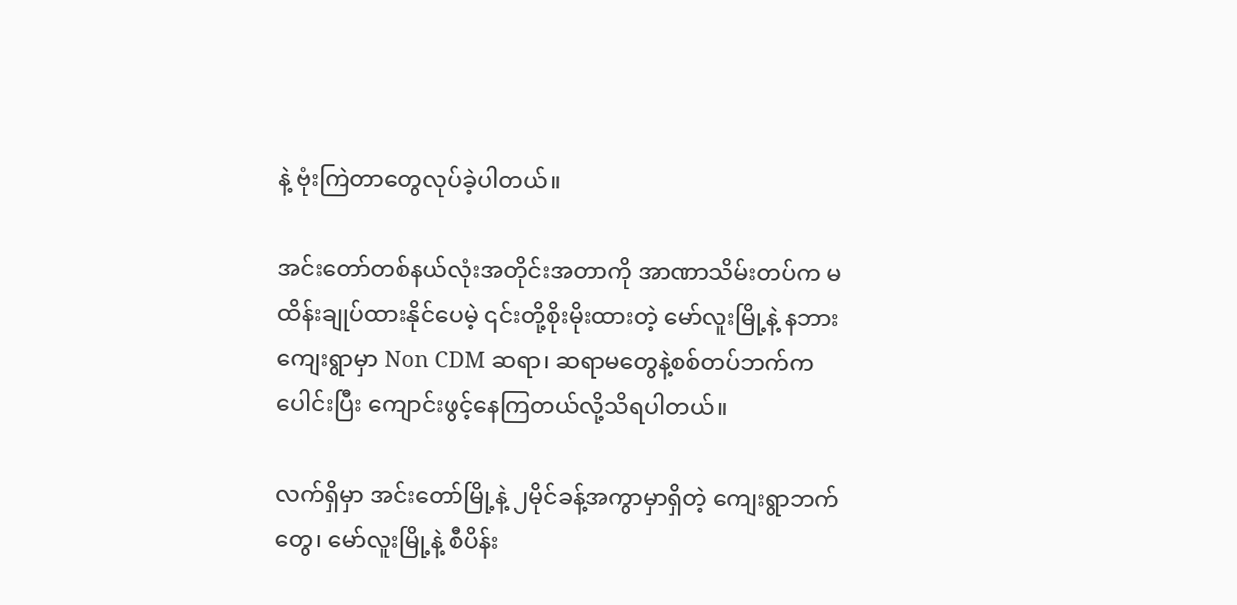နဲ့ ဗုံးကြဲတာတွေလုပ်ခဲ့ပါတယ်။

အင်းတော်တစ်နယ်လုံးအတိုင်းအတာကို အာဏာသိမ်းတပ်က မထိန်းချုပ်ထားနိုင်ပေမဲ့ ၎င်းတို့စိုးမိုးထားတဲ့ မော်လူးမြို့နဲ့ နဘားကျေးရွာမှာ Non CDM ဆရာ၊ ဆရာမတွေနဲ့စစ်တပ်ဘက်ကပေါင်းပြီး ကျောင်းဖွင့်နေကြတယ်လို့သိရပါတယ်။

လက်ရှိမှာ အင်းတော်မြို့နဲ့ ၂မိုင်ခန့်အကွာမှာရှိတဲ့ ကျေးရွာဘက်တွေ၊ မော်လူးမြို့နဲ့ စီပိန်း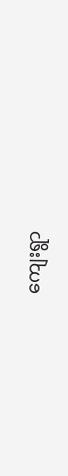ကျေးရွာ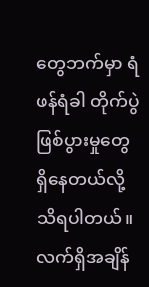တွေဘက်မှာ ရံဖန်ရံခါ တိုက်ပွဲဖြစ်ပွားမှုတွေ ရှိနေတယ်လို့သိရပါတယ်။ လက်ရှိအချိန်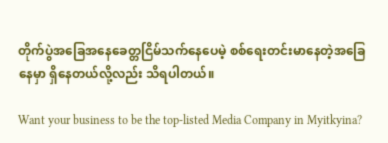တိုက်ပွဲအခြေအနေခေတ္တငြိမ်သက်နေပေမဲ့ စစ်ရေးတင်းမာနေတဲ့အခြေနေမှာ ရှိနေတယ်လို့လည်း သိရပါတယ်။

Want your business to be the top-listed Media Company in Myitkyina?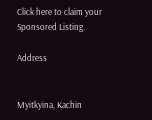Click here to claim your Sponsored Listing.

Address


Myitkyina, Kachin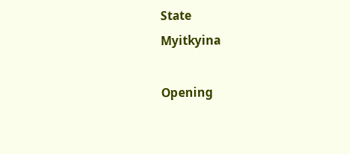State
Myitkyina

Opening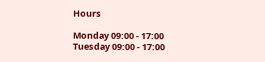Hours

Monday 09:00 - 17:00
Tuesday 09:00 - 17:00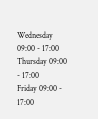Wednesday 09:00 - 17:00
Thursday 09:00 - 17:00
Friday 09:00 - 17:00